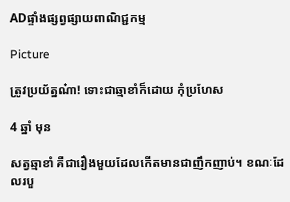ADផ្ទាំងផ្សព្វផ្សាយពាណិជ្ជកម្ម

Picture

ត្រូវប្រយ័ត្នណ៎ា! ទោះជាឆ្មាខាំក៏ដោយ កុំប្រហែស

4 ឆ្នាំ មុន

សត្វឆ្មាខាំ គឺជារឿងមួយដែលកើតមានជាញឹកញាប់។ ខណៈដែលរបួ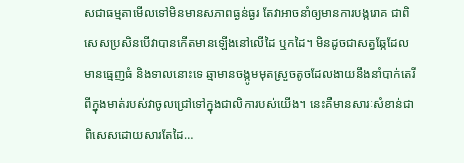សជាធម្មតាមើលទៅមិនមានសភាពធ្ងន់ធ្ងរ តែវាអាចនាំឲ្យមានការបង្ករោគ ជាពិសេសប្រសិនបើវាបានកើតមានឡើងនៅលើដៃ ឬកដៃ។ មិនដូចជាសត្វឆ្កែដែលមានធ្មេញធំ និងទាលនោះទេ ឆ្មាមានចង្កូមមុតស្រួចតូចដែលងាយនឹងនាំបាក់តេរីពីក្នុងមាត់របស់វាចូលជ្រៅទៅក្នុងជាលិការបស់យើង។ នេះគឺមានសារៈសំខាន់ជាពិសេសដោយសារតែដៃ…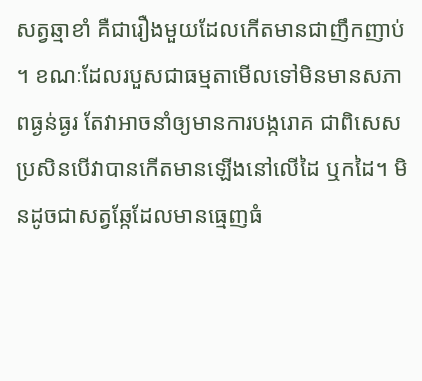សត្វឆ្មាខាំ គឺជារឿងមួយដែលកើតមានជាញឹកញាប់។ ខណៈដែលរបួសជាធម្មតាមើលទៅមិនមានសភាពធ្ងន់ធ្ងរ តែវាអាចនាំឲ្យមានការបង្ករោគ ជាពិសេសប្រសិនបើវាបានកើតមានឡើងនៅលើដៃ ឬកដៃ។ មិនដូចជាសត្វឆ្កែដែលមានធ្មេញធំ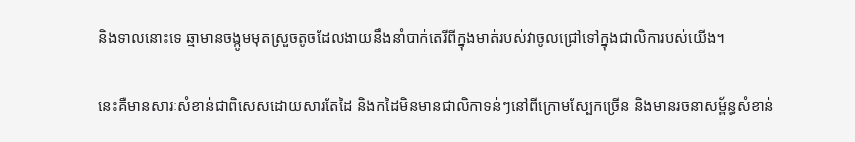និងទាលនោះទេ ឆ្មាមានចង្កូមមុតស្រួចតូចដែលងាយនឹងនាំបាក់តេរីពីក្នុងមាត់របស់វាចូលជ្រៅទៅក្នុងជាលិការបស់យើង។

នេះគឺមានសារៈសំខាន់ជាពិសេសដោយសារតែដៃ និងកដៃមិនមានជាលិកាទន់ៗនៅពីក្រោមស្បែកច្រើន និងមានរចនាសម្ព័ន្ធសំខាន់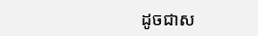ដូចជាស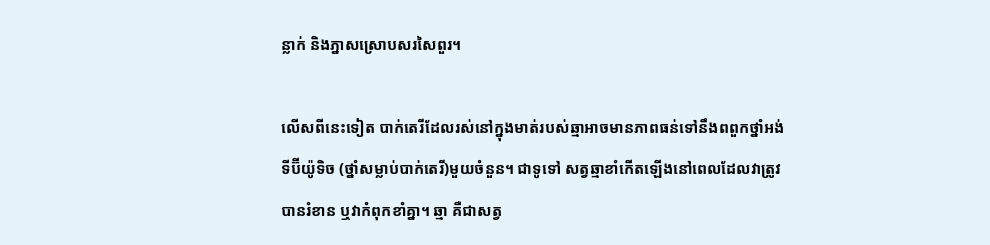ន្លាក់ និងភ្នាសស្រោបសរសៃពួរ។

លើសពីនេះទៀត បាក់តេរីដែលរស់នៅក្នុងមាត់របស់ឆ្មាអាចមានភាពធន់ទៅនឹងពពួកថ្នាំអង់ទីប៊ីយ៉ូទិច (ថ្នាំសម្លាប់បាក់តេរី)មួយចំនួន។ ជាទូទៅ សត្វឆ្មាខាំកើតឡើងនៅពេលដែលវាត្រូវបានរំខាន ឬវាកំពុកខាំគ្នា។ ឆ្មា គឺជាសត្វ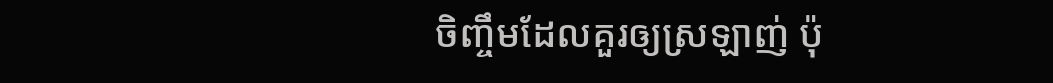ចិញ្ចឹមដែលគួរឲ្យស្រឡាញ់ ប៉ុ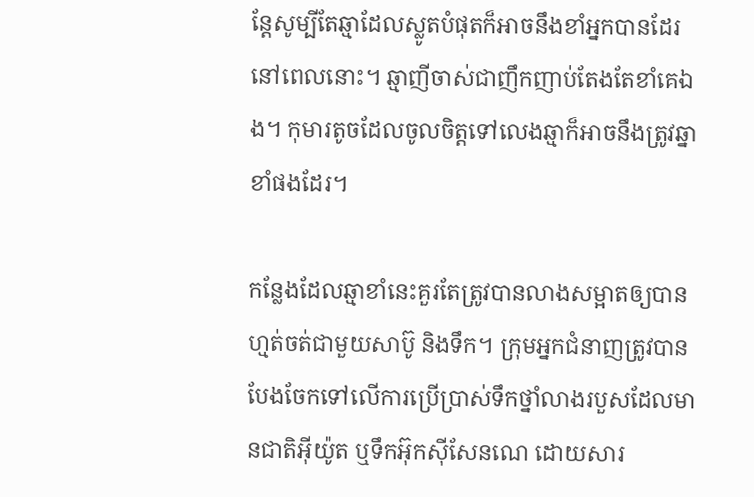ន្តែសូម្បីតែឆ្មាដែលស្លូតបំផុតក៏អាចនឹងខាំអ្នកបានដែរនៅពេលនោះ។ ឆ្មាញីចាស់ជាញឹកញាប់តែងតែខាំគេឯង។ កុមារតូចដែលចូលចិត្តទៅលេងឆ្មាក៏អាចនឹងត្រូវឆ្នាខាំផងដែរ។

កន្លែងដែលឆ្មាខាំនេះគួរតែត្រូវបានលាងសម្អាតឲ្យបានហ្មត់ចត់ជាមួយសាប៊ូ និងទឹក។ ក្រុមអ្នកជំនាញត្រូវបានបែងចែកទៅលើការប្រើប្រាស់ទឹកថ្នាំលាងរបួសដែលមានជាតិអ៊ីយ៉ូត ឬទឹកអ៊ុកស៊ីសែនណេ ដោយសារ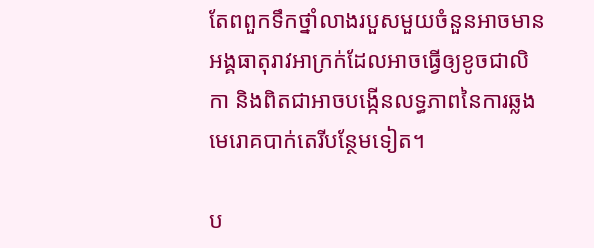តែពពួកទឹកថ្នាំលាងរបួសមួយចំនួនអាចមានអង្គធាតុរាវអាក្រក់ដែលអាចធ្វើឲ្យខូចជាលិកា និងពិតជាអាចបង្កើនលទ្ធភាពនៃការឆ្លងមេរោគបាក់តេរីបន្ថែមទៀត។

ប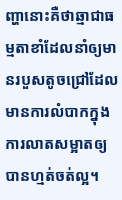ញ្ហានោះគឺថាឆ្មាជាធម្មតាខាំដែលនាំឲ្យមានរបួសតូចជ្រៅដែលមានការលំបាកក្នុងការលាតសម្អាតឲ្យបានហ្មត់ចត់ល្អ។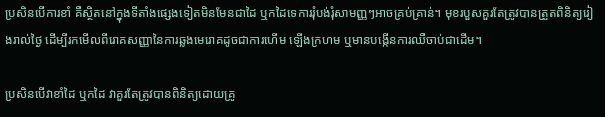ប្រសិនបើការខាំ គឺស្ថិតនៅក្នុងទីតាំងផ្សេងទៀតមិនមែនជាដៃ ឬកដៃទេការរុំបង់រុំសាមញ្ញៗអាចគ្រប់គ្រាន់។ មុខរបួសគួរតែត្រូវបានត្រួតពិនិត្យរៀងរាល់ថ្ងៃ ដើម្បីរកមើលពីរោគសញ្ញានៃការឆ្លងមេរោគដូចជាការហើម ឡើងក្រហម ឬមានបង្កើនការឈឺចាប់ជាដើម។

ប្រសិនបើវាខាំដៃ ឬកដៃ វាគួរតែត្រូវបានពិនិត្យដោយគ្រូ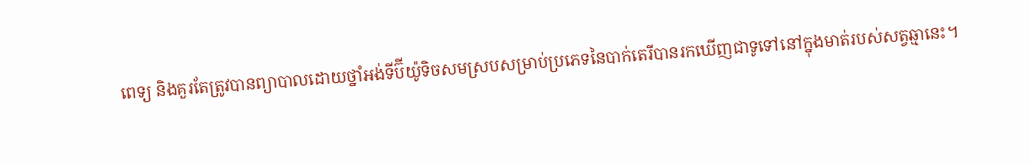ពេទ្យ និងគួរតែត្រូវបានព្យាបាលដោយថ្នាំអង់ទីប៊ីយ៉ូទិចសមស្របសម្រាប់ប្រភេទនៃបាក់តេរីបានរកឃើញជាទូទៅនៅក្នុងមាត់របស់សត្វឆ្មានេះ។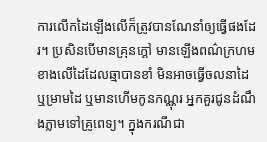ការលើកដៃឡើងលើក៏ត្រូវបានណែនាំឲ្យធ្វើផងដែរ។ ប្រសិនបើមានគ្រុនក្តៅ មានឡើងពណ៌ក្រហមខាងលើដៃដែលឆ្មាបានខាំ មិនអាចធ្វើចលនាដៃ ឬម្រាមដៃ ឬមានហើមកូនកណ្ណុរ អ្នកគួរជូនដំណឹងភ្លាមទៅគ្រូពេទ្យ។ ក្នុងករណីជា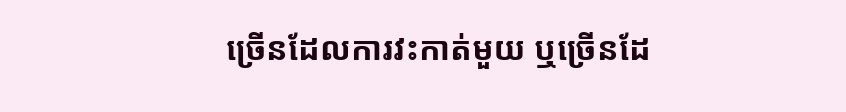ច្រើនដែលការវះកាត់មួយ ឬច្រើនដែ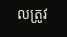លត្រូវ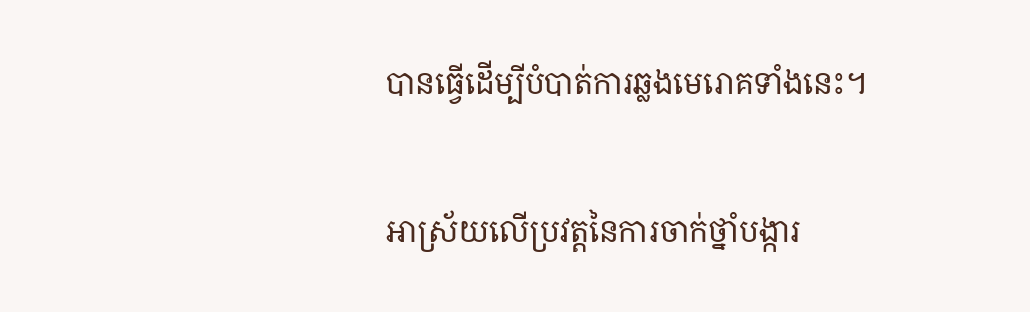បានធ្វើដើម្បីបំបាត់ការឆ្លងមេរោគទាំងនេះ។

អាស្រ័យលើប្រវត្តនៃការចាក់ថ្នាំបង្ការ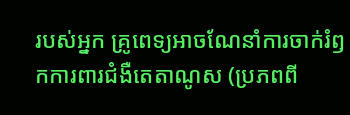របស់អ្នក គ្រូពេទ្យអាចណែនាំការចាក់រំឭកការពារជំងឺតេតាណូស (ប្រភពពី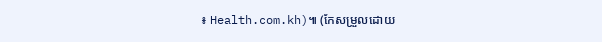៖ Health.com.kh)៕ (កែសម្រួលដោយ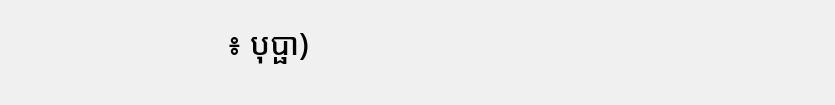៖ បុប្ផា)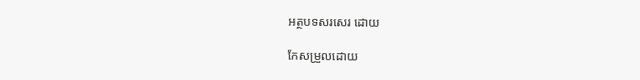អត្ថបទសរសេរ ដោយ

កែសម្រួលដោយ